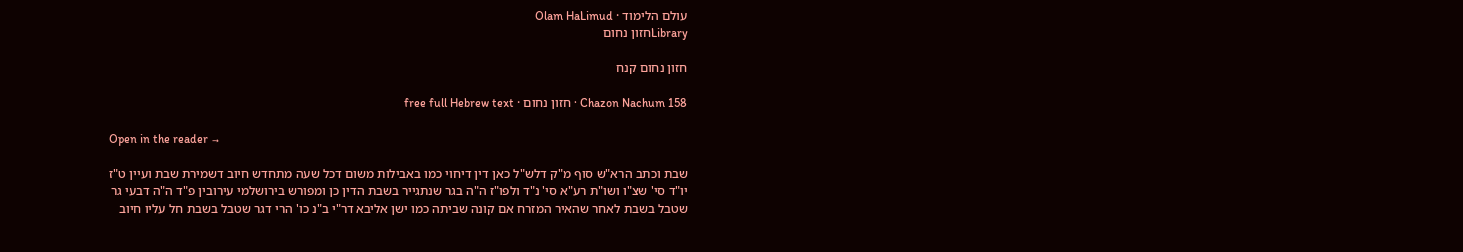עולם הלימוד · Olam HaLimud
Libraryחזון נחום

חזון נחום קנח

Chazon Nachum 158 · חזון נחום · free full Hebrew text

Open in the reader →

שבת וכתב הרא"ש סוף מ"ק דלש"ל כאן דין דיחוי כמו באבילות משום דכל שעה מתחדש חיוב דשמירת שבת ועיין ט"ז יו"ד סי' שצ"ו ושו"ת רע"א סי' נ"ד ולפו"ז ה"ה בגר שנתגייר בשבת הדין כן ומפורש בירושלמי עירובין פ"ד ה"ה דבעי גר שטבל בשבת לאחר שהאיר המזרח אם קונה שביתה כמו ישן אליבא דר"י ב"נ כו' הרי דגר שטבל בשבת חל עליו חיוב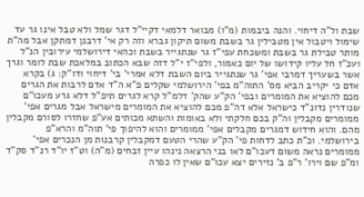שבת ול"ה דיחוי. והנה ביבמות (מ"ו) מבואר דלמאי דקיי"ל דגר שמל ולא טבל אינו גר עד שימול ויטבול אין מטבילין גר בשבת משום תיקון גברא וזה רק אי' דרבנן דמתקן אבל מה"ת מותר טבילת גר בשבת ומשכחת עפי"ז גר שנתגייר בשבת וכהאי דירושלמי עירובין הנ"ל ועכ"ז חל עליו קידושו של יום כאמור, ולפי"ז י"ל דזה שבא הכתוב במלאכת שבת לומר וגרך אשר בשעריך דמרבי אפי' גר שנתגייר ביום השבת דלא אמרי' בי' דיחוי ודו"ק: ג) בקרא אדם כי יקריב הביא מס' התוה"מ בפי' הירושלמי שקלים פ"א ה"ד אדם לרבות את הגרים מכם להוציא את המומרים ובפי' הק"ע שהק' דלמ"ל קרא לגרים תיפ"ל דלא גרע מעכו"ם שנודרין נדונ"ד כישראל אלא דה"פ מכם להוציא את המומרים מישראל אבל מגרים אפי' ממומרים מקבלין וה"ק בכם חלקתי ולא באומות והשתא מכותים אע"פ שחזרו לסורם מקבלין מהם. והוא חידוש דמגרים מקבלים אפי' ממומרים והוא להיפוך פי' תוה"מ והרא"פ בירושלמי. וכ"ת כתב לדחות פי' הק"ע שהרי הטעם דמקבלין קרבנות מן הנכרים אפי' ממומרים נראה משום דעכו"ם לאו בני הרצאה נינהו עיין זבחים (מ"ה) וט"ז יו"ד רנ"ד סק"ד ומ"פ שם וירו' ר"פ ב' נזירים יצא עכו"ם שאין לו כפרה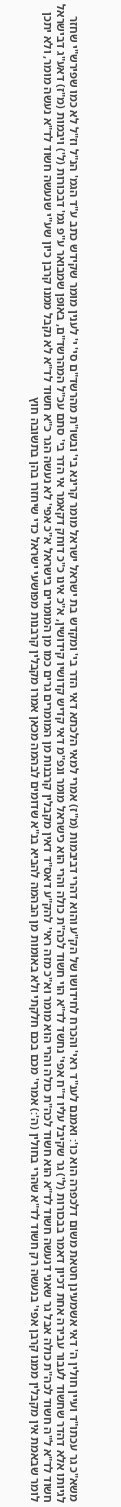משא"כ גר עכתו"ד ועיין חולין ה' דאי אשמעינן חטאת משום דלכפרה הוא כו': ואמנם לענ"ד ראי' והכרח לחידושו של הק"ע והוא דהרי דביבמות (מ"ז) אמרי למאי הלכתא דאי הדר בי' ומקדש בת ישראל ישראל מומר קרינא בי' ובשו"ת מהרשד"ם סי' י' לענין מומר שקידש כתב ע"ד הגמ' הנ"ל וז"ל לא כמו שפירש"י שחזר לגיותו אלא דהדר שחשוד לעבור עבירה אחת דכיון דאמר בבכורות (ל') גר שקיבל עליו ד"ח אפי' נחשד לד"א הוי חשוד לכה"ת כולה והרי הוא כישראל מומר ונפ"מ דאי קדיש קדושיו קידושין, א"כ אינו כ"כ דוחק דקאמר אי הדר בי' סתם עכ"ל המהרשד"ם, באופן שמבואר ע"פ גמ' דבכורות (ל') ויבמות (מ"ז) דאע"ג דבישראל חשוד לד"א ל"ה חשוד לכה"ת כולה אבל גר שאני דנעשה חשוד לד"א הוא חשוד לכה"ת כולה והרי הוא מומר וא"כ מזה ראי' להק"ע דאס"ד דאין מקבלין קרבנות מן המומרים גרים כמו מן המומרים בישראל א"כ אפי' לא נעשה הגר כ"א חשוד לד"א לא נקבל ממנו קרבן כיון שע"י שנעשה חשוד לד"א נעשה מומר, ולא יתכן לומר שבאמת אין מקבלין ממנו קרבן אפי' בנעשה רק חשוד לד"א שהרי בחולין (ה':) אמרי' מכם בכם חלקתי ולא באומות מן הבהמה להביא בנ"א שדומים לבהמה מכאן אמרו מקבלין קרבנות מפושעי ישראל כדי שיחזרו בהן בתשובה חוץ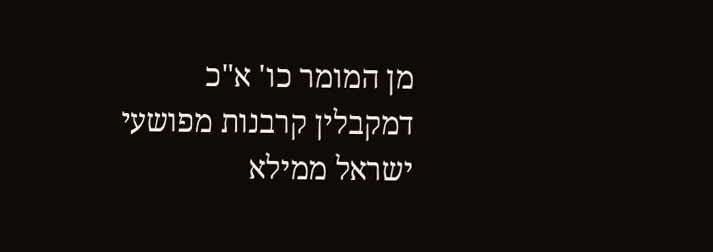מן המומר כו' א"כ דמקבלין קרבנות מפושעי ישראל ממילא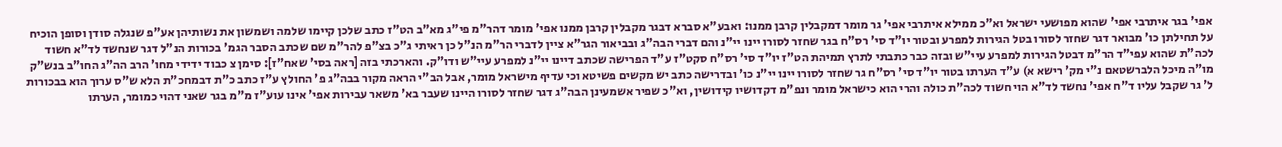אפי' בגר איתרבי אפי' שהוא מפושעי ישראל וא"כ ממילא איתרבי אפי' גר מומר דמקבלין קרבן ממנו: ואבע"א סברא דבגר מקבלין קרבן ממנו אפי' מומר דהר"מ פי"ג מא"ב הט"ז כתב שלכן קיימו שלמה ושמשון את נשותיהן אע"פ שנגלה סודן וסופן הוכיח על תחילתן כו' מבואר דגר שחזר לסורו בטל הגירות למפרע ובטור יו"ד סי' רס"ח בגר שחזר לסורו יינו יי"נ והם דברי הבה"ג ובביאור הגר"א ציין לדברי הר"מ הנ"ל כן ראיתי ג"כ בצ"פ להר"מ שם שכתב הסבר הגמ' בכורות הנ"ל דגר שנחשד לד"א חשוד לכה"ת שהוא עפי"ד הר"מ דבטל הגירות למפרע עיי"ש ובזה כבר כתבתי לתרץ תמיהת הט"ז יו"ד סי' רס"ח סקט"ז ע"ד הפרישה שכתב דיינו יי"נ למפרע עיי"ש ודו"ק. והארכתי בזה [ראה בסי' שאח"ז]: סימן צ כבוד ידידי מחו' הרב הה"ג החו"ב בנש"ק מו"ה מיכל הלברשטאם נ"י מק' רישא א) ע"ד הערתו בטור יו"ד סי' רס"ח גר שחזר לסורו יינו יי"נ כו' ובדרישה כתב יש מקשים פשיטא וכי עדיף מישראל מומר, אבל הב"י הראה מקור בבה"ג פ' החולץ ע"ז כתב כ"ת דבמחכ"ת הלא ש"ס ערוך הוא בבכורות ל' גר שקבל עליו ד"ח אפי' נחשד לד"א הוי חשוד לכה"ת כולה והרי הוא כישראל מומר ונפ"מ דקדושיו קידושין, וא"כ שפיר אשמעינן הבה"ג דגר שחזר לסורו היינו שעבר בא' משאר עבירות אפי' אינו עוע"ז מ"מ בגר שאני דהוי כמומר, הערתו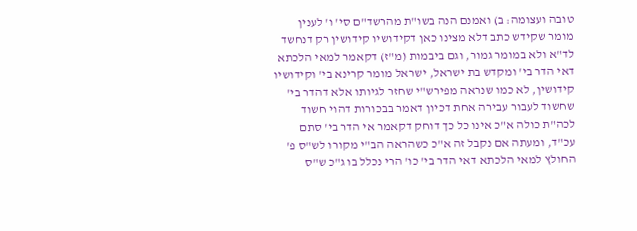טובה ועצומה: ב) ואמנם הנה בשו"ת מהרשד"ם סי' ו' לענין מומר שקידש כתב דלא מצינו כאן דקידושיו קידושין רק דנחשד לד"א ולא במומר גמור, וגם ביבמות (מ"ז) דקאמר למאי הלכתא דאי הדר בי' ומקדש בת ישראל, ישראל מומר קרינא בי' וקידושיו קידושין, לא כמו שנראה מפירש"י שחזר לגיותו אלא דהדר בי' שחשוד לעבור עבירה אחת דכיון דאמר בבכורות דהוי חשוד לכה"ת כולה א"כ אינו כל כך דוחק דקאמר אי הדר בי' סתם עכ"ד, ומעתה אם נקבל זה א"כ כשהראה הב"י מקורו לש"ס פ' החולץ למאי הלכתא דאי הדר בי' כו' הרי נכלל בו ג"כ ש"ס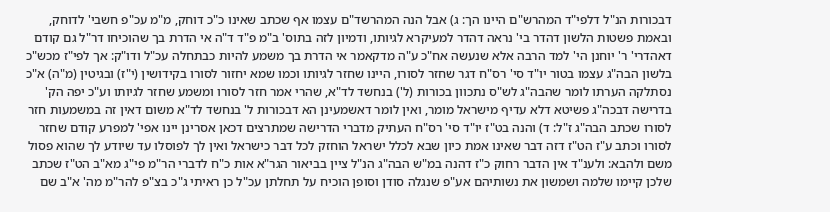דבכורות הנ"ל דלפי"ד המהרש"ם היינו הך: ג) אבל הנה המהרשד"ם עצמו אף שכתב שאינו כ"כ דוחק, מ"מ עכ"פ חשבי' לדוחק, ובאמת פשטות הלשון דהדר בי' נראה דהדר למעיקרא לגיותו, ודמיון לזה בתוס' ב"מ פ"ד ד"ה אי הדרת בך שהוכיחו דר"ל גם קודם דאהדרי' ר' יוחנן הי' למד הרבה אלא שנעשה אח"כ ע"ה מדקאמר אי הדרת בך משמע להיות כבתחלה עכ"ל ודו"ק: אך לפי"ז מכש"כ בלשון הבה"ג עצמו בטור יו"ד סי' רס"ח דגר שחזר לסורו, היינו שחזר לגיותו וכמו שמא יחזור לסורו בקידושין (י"ז) ובגיטין (מ"ה) א"כ נסתלקה הערתו לומר שהבה"ג לש"ס נתכוון בכורות (ל') בנחשד לד"א, שהרי אמר חזר לסורו ומשמע שחזר לגיותו וע"כ יפה הק' בדרישה דבכה"ג פשיטא דלא עדיף מישראל מומר, ואין לומר דאשמעינן הא דבכורות ל' בנחשד לד"א משום דאין זה במשמעות חזר לסורו שכתב הבה"ג ז"ל: ד) והנה בט"ז יו"ד סי' רס"ח העתיק מדברי הדרישה שמתרצים דכאן אסרינן יינו אפי' למפרע קודם שחזר לסורו וכתב ע"ז הט"ז דזה דבר שאינו אמת כיון שבא לכלל ישראל הוחזק לכל דבר כישראל ואין לך לפוסלו עד שיודע לך שהוא פסול משם ולהבא: ולענ"ד אין הדבר רחוק כ"ז דהנה במ"ש הבה"ג הנ"ל ציין בביאור הגר"א אות כ"ח לדברי הר"מ פי"ג מא"ב הט"ז שכתב שלכן קיימו שלמה ושמשון את נשותיהם אע"פ שנגלה סודן וסופן הוכיח על תחלתן עכ"ל כן ראיתי ג"כ בצ"פ להר"מ מה' א"ב שם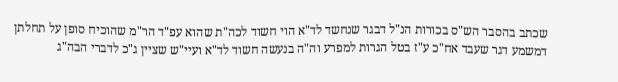שכתב בהסבר הש"ס בכורות הנ"ל דבגר שנחשד לד"א הוי חשוד לכה"ת שהוא עפ"ד הר"מ שהוכיח סופן על תחלתן דמשמע דגר שעבד אח"כ ע"ז בטל הגרות למפרע וה"ה בנעשה חשוד לד"א ועיי"ש שציין ג"כ לדברי הבה"ג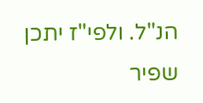הנ"ל. ולפי"ז יתכן שפיר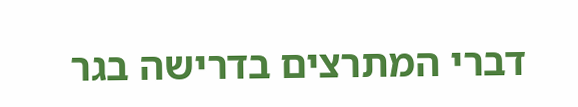דברי המתרצים בדרישה בגר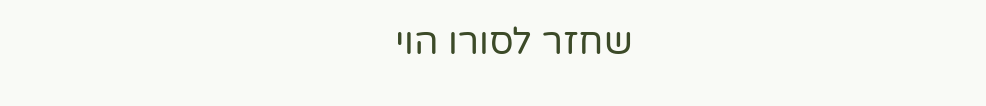שחזר לסורו הוי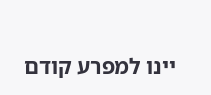יינו למפרע קודם